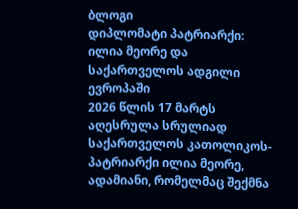ბლოგი
დიპლომატი პატრიარქი: ილია მეორე და საქართველოს ადგილი ევროპაში
2026 წლის 17 მარტს აღესრულა სრულიად საქართველოს კათოლიკოს-პატრიარქი ილია მეორე, ადამიანი, რომელმაც შექმნა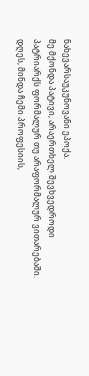ნახევარსაუკუნოვანი ეპოქა.
მე მქონდა პატივი, არაერთხელ შევხვედროდი პატრიარქს ფორმალურ თუ არაფორმალურ ვითარებაში. დღეს, მინდა ჩემი პროფესიის,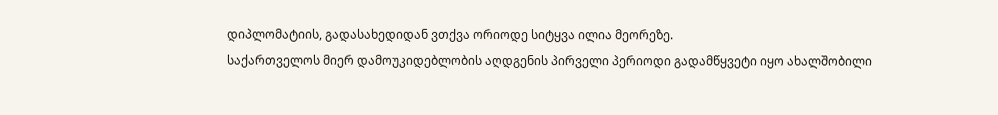დიპლომატიის, გადასახედიდან ვთქვა ორიოდე სიტყვა ილია მეორეზე.
საქართველოს მიერ დამოუკიდებლობის აღდგენის პირველი პერიოდი გადამწყვეტი იყო ახალშობილი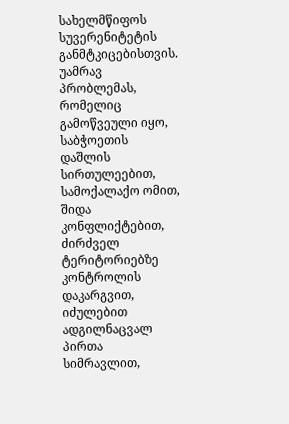სახელმწიფოს სუვერენიტეტის განმტკიცებისთვის. უამრავ პრობლემას, რომელიც გამოწვეული იყო, საბჭოეთის დაშლის სირთულეებით, სამოქალაქო ომით, შიდა კონფლიქტებით, ძირძველ ტერიტორიებზე კონტროლის დაკარგვით, იძულებით ადგილნაცვალ პირთა სიმრავლით,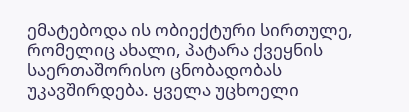ემატებოდა ის ობიექტური სირთულე, რომელიც ახალი, პატარა ქვეყნის საერთაშორისო ცნობადობას უკავშირდება. ყველა უცხოელი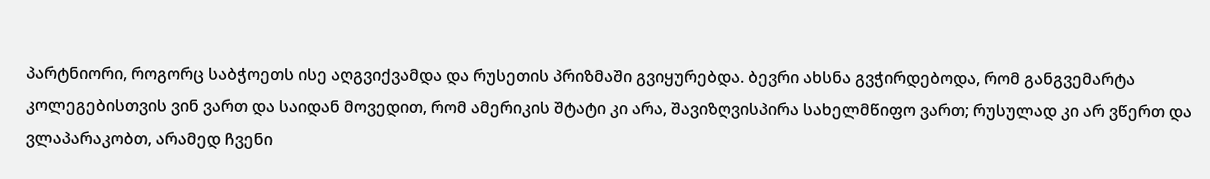პარტნიორი, როგორც საბჭოეთს ისე აღგვიქვამდა და რუსეთის პრიზმაში გვიყურებდა. ბევრი ახსნა გვჭირდებოდა, რომ განგვემარტა კოლეგებისთვის ვინ ვართ და საიდან მოვედით, რომ ამერიკის შტატი კი არა, შავიზღვისპირა სახელმწიფო ვართ; რუსულად კი არ ვწერთ და ვლაპარაკობთ, არამედ ჩვენი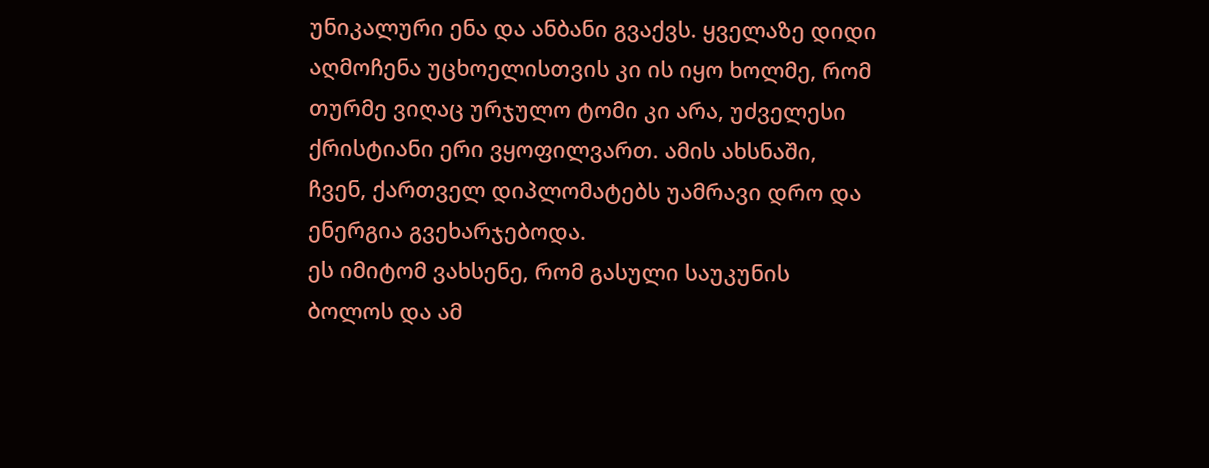უნიკალური ენა და ანბანი გვაქვს. ყველაზე დიდი აღმოჩენა უცხოელისთვის კი ის იყო ხოლმე, რომ თურმე ვიღაც ურჯულო ტომი კი არა, უძველესი ქრისტიანი ერი ვყოფილვართ. ამის ახსნაში, ჩვენ, ქართველ დიპლომატებს უამრავი დრო და ენერგია გვეხარჯებოდა.
ეს იმიტომ ვახსენე, რომ გასული საუკუნის ბოლოს და ამ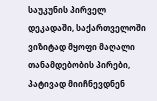საუკუნის პირველ დეკადაში, საქართველოში ვიზიტად მყოფი მაღალი თანამდებობის პირები, პატივად მიიჩნევდნენ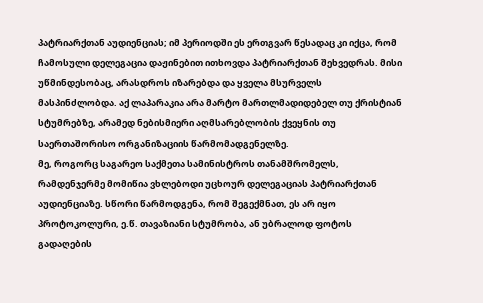პატრიარქთან აუდიენციას; იმ პერიოდში ეს ერთგვარ წესადაც კი იქცა, რომ ჩამოსული დელეგაცია დაჟინებით ითხოვდა პატრიარქთან შეხვედრას. მისი უწმინდესობაც, არასდროს იზარებდა და ყველა მსურველს მასპინძლობდა. აქ ლაპარაკია არა მარტო მართლმადიდებელ თუ ქრისტიან სტუმრებზე, არამედ ნებისმიერი აღმსარებლობის ქვეყნის თუ საერთაშორისო ორგანიზაციის წარმომადგენელზე.
მე, როგორც საგარეო საქმეთა სამინისტროს თანამშრომელს, რამდენჯერმე მომიწია ვხლებოდი უცხოურ დელეგაციას პატრიარქთან აუდიენციაზე. სწორი წარმოდგენა, რომ შეგექმნათ, ეს არ იყო პროტოკოლური, ე.წ. თავაზიანი სტუმრობა, ან უბრალოდ ფოტოს გადაღების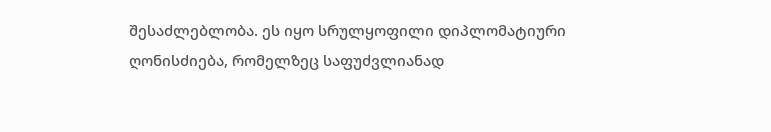შესაძლებლობა. ეს იყო სრულყოფილი დიპლომატიური ღონისძიება, რომელზეც საფუძვლიანად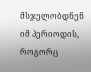მსჯელობდნენ იმ პერიოდის, როგორც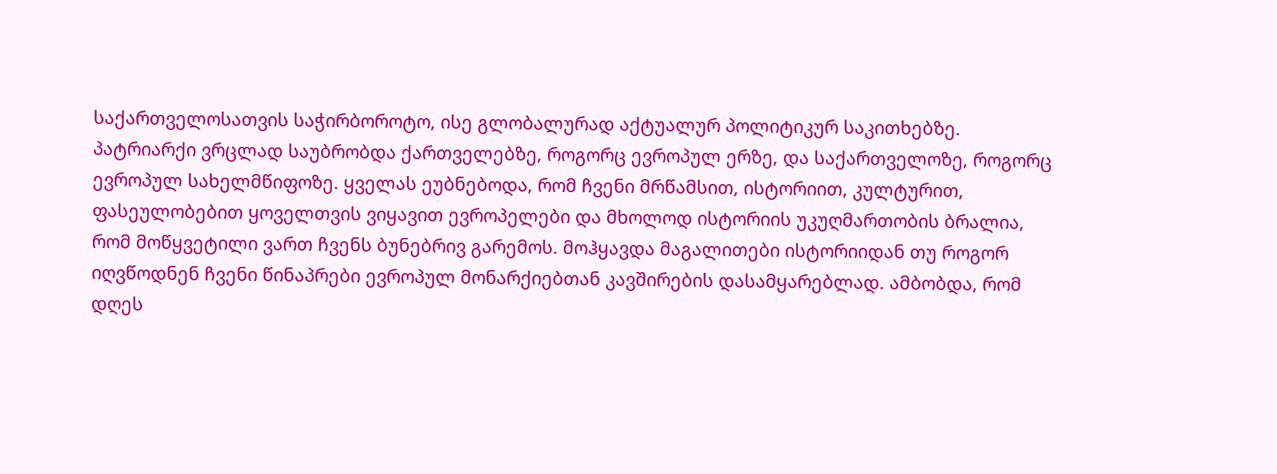საქართველოსათვის საჭირბოროტო, ისე გლობალურად აქტუალურ პოლიტიკურ საკითხებზე.
პატრიარქი ვრცლად საუბრობდა ქართველებზე, როგორც ევროპულ ერზე, და საქართველოზე, როგორც ევროპულ სახელმწიფოზე. ყველას ეუბნებოდა, რომ ჩვენი მრწამსით, ისტორიით, კულტურით, ფასეულობებით ყოველთვის ვიყავით ევროპელები და მხოლოდ ისტორიის უკუღმართობის ბრალია, რომ მოწყვეტილი ვართ ჩვენს ბუნებრივ გარემოს. მოჰყავდა მაგალითები ისტორიიდან თუ როგორ იღვწოდნენ ჩვენი წინაპრები ევროპულ მონარქიებთან კავშირების დასამყარებლად. ამბობდა, რომ დღეს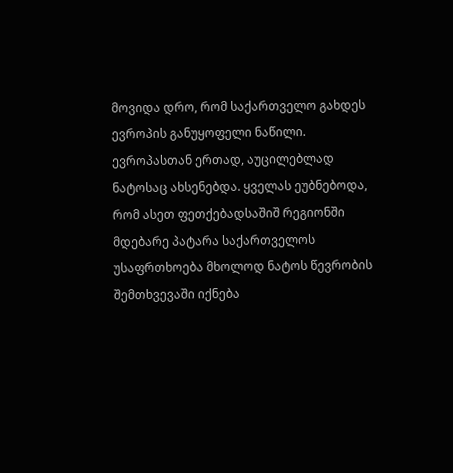მოვიდა დრო, რომ საქართველო გახდეს ევროპის განუყოფელი ნაწილი.
ევროპასთან ერთად, აუცილებლად ნატოსაც ახსენებდა. ყველას ეუბნებოდა, რომ ასეთ ფეთქებადსაშიშ რეგიონში მდებარე პატარა საქართველოს უსაფრთხოება მხოლოდ ნატოს წევრობის შემთხვევაში იქნება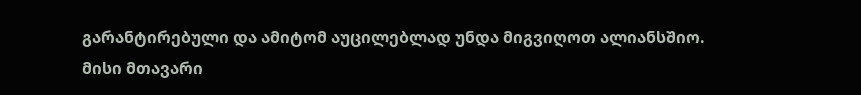გარანტირებული და ამიტომ აუცილებლად უნდა მიგვიღოთ ალიანსშიო.
მისი მთავარი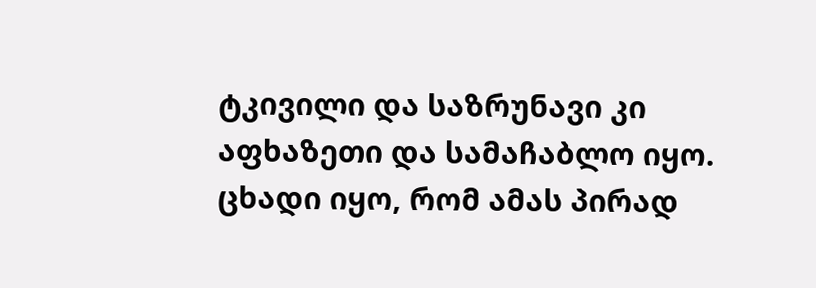ტკივილი და საზრუნავი კი აფხაზეთი და სამაჩაბლო იყო. ცხადი იყო, რომ ამას პირად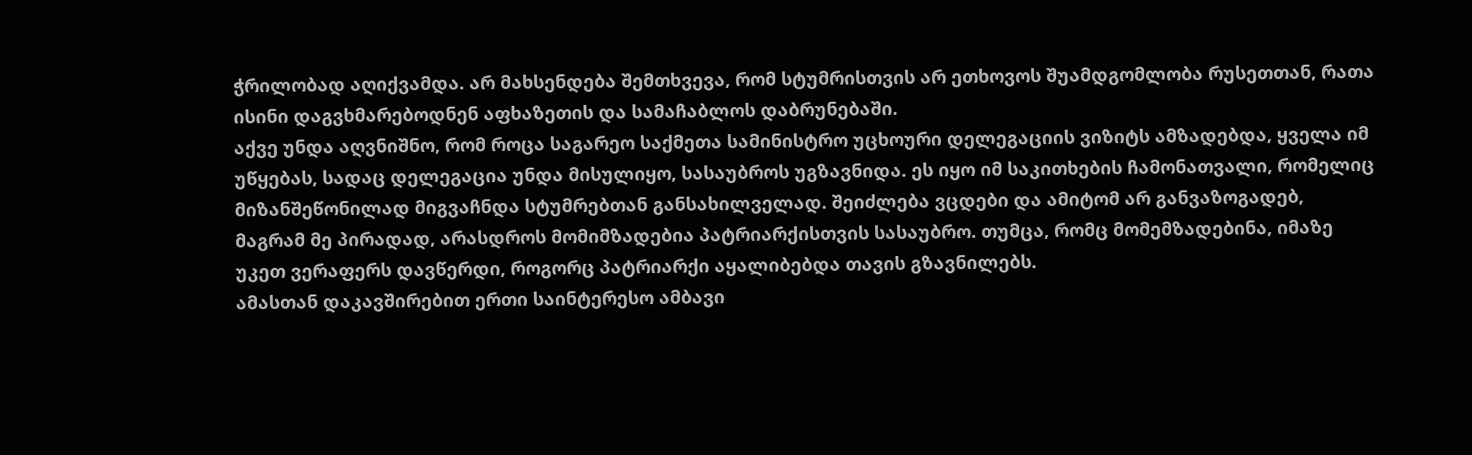ჭრილობად აღიქვამდა. არ მახსენდება შემთხვევა, რომ სტუმრისთვის არ ეთხოვოს შუამდგომლობა რუსეთთან, რათა ისინი დაგვხმარებოდნენ აფხაზეთის და სამაჩაბლოს დაბრუნებაში.
აქვე უნდა აღვნიშნო, რომ როცა საგარეო საქმეთა სამინისტრო უცხოური დელეგაციის ვიზიტს ამზადებდა, ყველა იმ უწყებას, სადაც დელეგაცია უნდა მისულიყო, სასაუბროს უგზავნიდა. ეს იყო იმ საკითხების ჩამონათვალი, რომელიც მიზანშეწონილად მიგვაჩნდა სტუმრებთან განსახილველად. შეიძლება ვცდები და ამიტომ არ განვაზოგადებ, მაგრამ მე პირადად, არასდროს მომიმზადებია პატრიარქისთვის სასაუბრო. თუმცა, რომც მომემზადებინა, იმაზე უკეთ ვერაფერს დავწერდი, როგორც პატრიარქი აყალიბებდა თავის გზავნილებს.
ამასთან დაკავშირებით ერთი საინტერესო ამბავი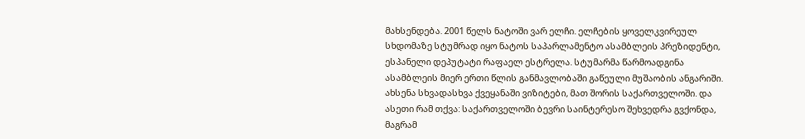მახსენდება. 2001 წელს ნატოში ვარ ელჩი. ელჩების ყოველკვირეულ სხდომაზე სტუმრად იყო ნატოს საპარლამენტო ასამბლეის პრეზიდენტი, ესპანელი დეპუტატი რაფაელ ესტრელა. სტუმარმა წარმოადგინა ასამბლეის მიერ ერთი წლის განმავლობაში გაწეული მუშაობის ანგარიში. ახსენა სხვადასხვა ქვეყანაში ვიზიტები, მათ შორის საქართველოში. და ასეთი რამ თქვა: საქართველოში ბევრი საინტერესო შეხვედრა გვქონდა, მაგრამ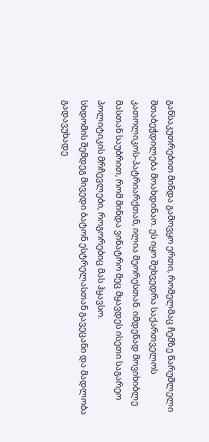განსაკუთრებით მინდა გამოვყო ერთი, რომელმაც ჩემზე წარუშლელი შთაბეჭდილება მოახდინაო. ეს იყო შეხვედრა საქართველოს კათოლიკოს-პატრიარქთან, ილია მეორესთან. იმდენად მოვიხიბლე მასთან საუბრით, რომ მინდა ვინატრო მეც მყავდეს ისეთი საგარეო პოლიტიკის მრჩევლები, როგორებიც მას ჰყავსო.
სხდომის შემდეგ მივედი ბატონ ესტრელასთან გავეცანი და მადლობა გადავუხადე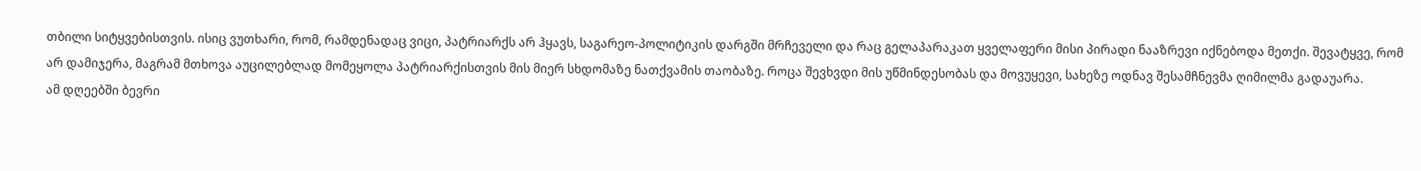თბილი სიტყვებისთვის. ისიც ვუთხარი, რომ, რამდენადაც ვიცი, პატრიარქს არ ჰყავს, საგარეო-პოლიტიკის დარგში მრჩეველი და რაც გელაპარაკათ ყველაფერი მისი პირადი ნააზრევი იქნებოდა მეთქი. შევატყვე, რომ არ დამიჯერა, მაგრამ მთხოვა აუცილებლად მომეყოლა პატრიარქისთვის მის მიერ სხდომაზე ნათქვამის თაობაზე. როცა შევხვდი მის უწმინდესობას და მოვუყევი, სახეზე ოდნავ შესამჩნევმა ღიმილმა გადაუარა.
ამ დღეებში ბევრი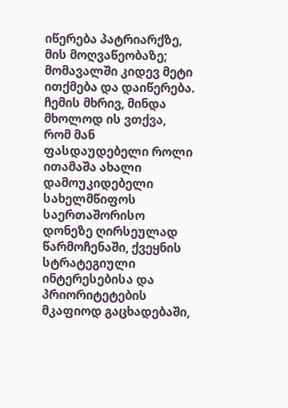იწერება პატრიარქზე, მის მოღვაწეობაზე; მომავალში კიდევ მეტი ითქმება და დაიწერება. ჩემის მხრივ, მინდა მხოლოდ ის ვთქვა, რომ მან ფასდაუდებელი როლი ითამაშა ახალი დამოუკიდებელი სახელმწიფოს საერთაშორისო დონეზე ღირსეულად წარმოჩენაში, ქვეყნის სტრატეგიული ინტერესებისა და პრიორიტეტების მკაფიოდ გაცხადებაში,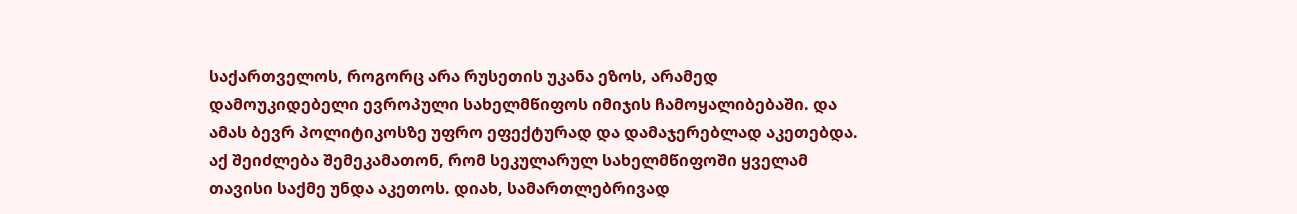საქართველოს, როგორც არა რუსეთის უკანა ეზოს, არამედ დამოუკიდებელი ევროპული სახელმწიფოს იმიჯის ჩამოყალიბებაში. და ამას ბევრ პოლიტიკოსზე უფრო ეფექტურად და დამაჯერებლად აკეთებდა.
აქ შეიძლება შემეკამათონ, რომ სეკულარულ სახელმწიფოში ყველამ თავისი საქმე უნდა აკეთოს. დიახ, სამართლებრივად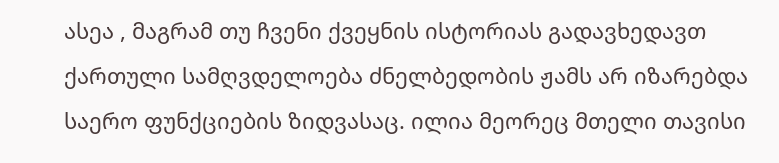ასეა , მაგრამ თუ ჩვენი ქვეყნის ისტორიას გადავხედავთ ქართული სამღვდელოება ძნელბედობის ჟამს არ იზარებდა საერო ფუნქციების ზიდვასაც. ილია მეორეც მთელი თავისი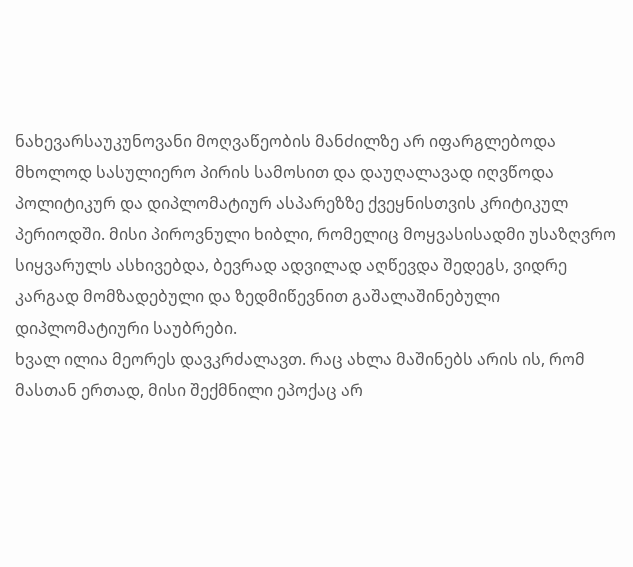ნახევარსაუკუნოვანი მოღვაწეობის მანძილზე არ იფარგლებოდა მხოლოდ სასულიერო პირის სამოსით და დაუღალავად იღვწოდა პოლიტიკურ და დიპლომატიურ ასპარეზზე ქვეყნისთვის კრიტიკულ პერიოდში. მისი პიროვნული ხიბლი, რომელიც მოყვასისადმი უსაზღვრო სიყვარულს ასხივებდა, ბევრად ადვილად აღწევდა შედეგს, ვიდრე კარგად მომზადებული და ზედმიწევნით გაშალაშინებული დიპლომატიური საუბრები.
ხვალ ილია მეორეს დავკრძალავთ. რაც ახლა მაშინებს არის ის, რომ მასთან ერთად, მისი შექმნილი ეპოქაც არ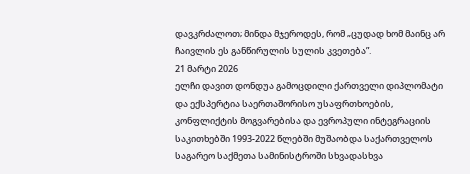დავკრძალოთ; მინდა მჯეროდეს, რომ „ცუდად ხომ მაინც არ ჩაივლის ეს განწირულის სულის კვეთება”.
21 მარტი 2026
ელჩი დავით დონდუა გამოცდილი ქართველი დიპლომატი და ექსპერტია საერთაშორისო უსაფრთხოების, კონფლიქტის მოგვარებისა და ევროპული ინტეგრაციის საკითხებში 1993-2022 წლებში მუშაობდა საქართველოს საგარეო საქმეთა სამინისტროში სხვადასხვა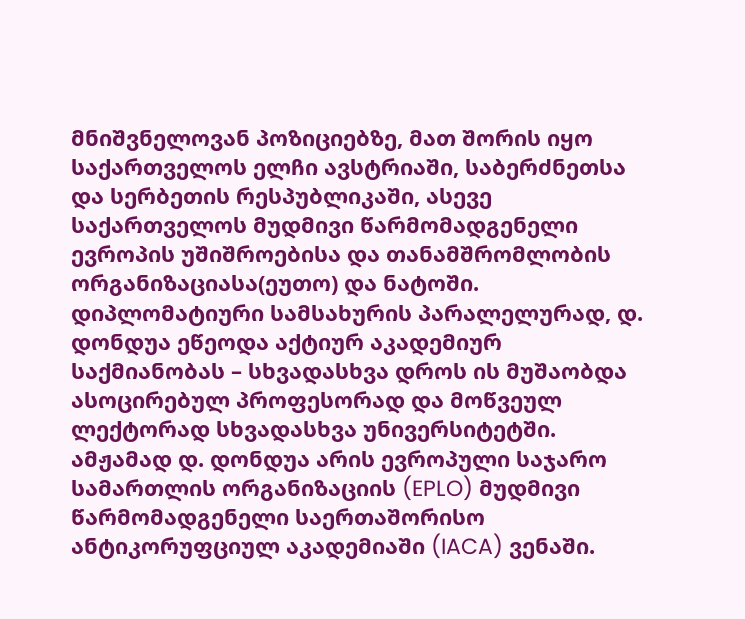მნიშვნელოვან პოზიციებზე, მათ შორის იყო საქართველოს ელჩი ავსტრიაში, საბერძნეთსა და სერბეთის რესპუბლიკაში, ასევე საქართველოს მუდმივი წარმომადგენელი ევროპის უშიშროებისა და თანამშრომლობის ორგანიზაციასა(ეუთო) და ნატოში. დიპლომატიური სამსახურის პარალელურად, დ. დონდუა ეწეოდა აქტიურ აკადემიურ საქმიანობას – სხვადასხვა დროს ის მუშაობდა ასოცირებულ პროფესორად და მოწვეულ ლექტორად სხვადასხვა უნივერსიტეტში. ამჟამად დ. დონდუა არის ევროპული საჯარო სამართლის ორგანიზაციის (EPLO) მუდმივი წარმომადგენელი საერთაშორისო ანტიკორუფციულ აკადემიაში (IACA) ვენაში.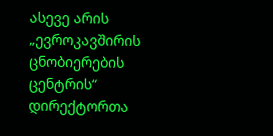ასევე არის „ევროკავშირის ცნობიერების ცენტრის“ დირექტორთა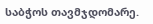საბჭოს თავმჯდომარე.